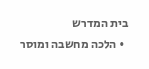בית המדרש
  • הלכה מחשבה ומוסר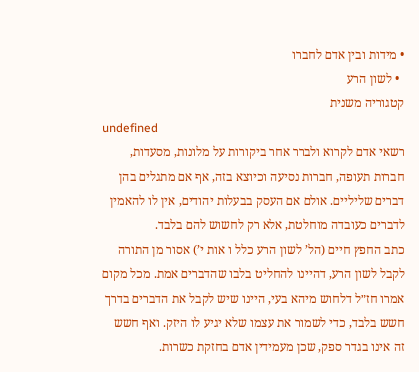• מידות ובין אדם לחברו
  • לשון הרע
קטגוריה משנית
undefined
רשאי אדם לקרוא ולברר אחר ביקורות על מלונות, מסעדות, חברות תעופה, חברות נסיעה וכיוצא בזה, אף אם מתגלים בהן דברים שליליים. אולם אם העסק בבעלות יהודים, אין לו להאמין לדברים כעובדה מוחלטת, אלא רק לחשוש להם בלבד.
כתב החפץ חיים (הל’ לשון הרע כלל ו אות י’) אסור מן התורה לקבל לשון הרע, דהיינו להחליט בלבו שהדברים אמת. מכל מקום אמרו חז״ל דלחוש מיהא בעי, היינו שיש לקבל את הדברים בדרך חשש בלבד, כדי לשמור את עצמו שלא יגיע לו היזק. ואף חשש זה אינו בגדר ספק, שכן מעמידין אדם בחזקת כשרות.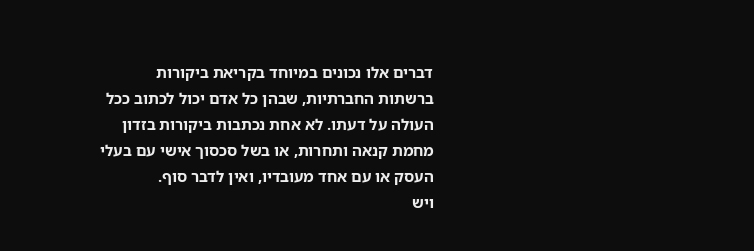דברים אלו נכונים במיוחד בקריאת ביקורות ברשתות החברתיות, שבהן כל אדם יכול לכתוב ככל העולה על דעתו. לא אחת נכתבות ביקורות בזדון מחמת קנאה ותחרות, או בשל סכסוך אישי עם בעלי העסק או עם אחד מעובדיו, ואין לדבר סוף.
ויש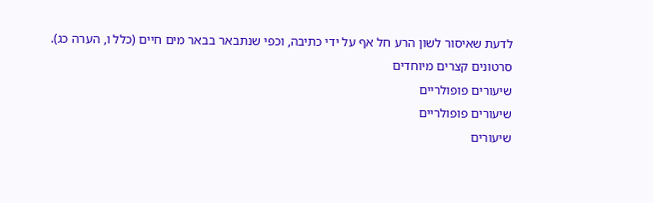לדעת שאיסור לשון הרע חל אף על ידי כתיבה, וכפי שנתבאר בבאר מים חיים (כלל ו, הערה כג).
סרטונים קצרים מיוחדים
שיעורים פופולריים
שיעורים פופולריים
שיעורים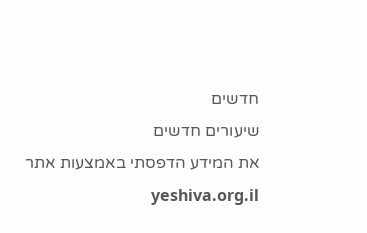חדשים
שיעורים חדשים
את המידע הדפסתי באמצעות אתר yeshiva.org.il